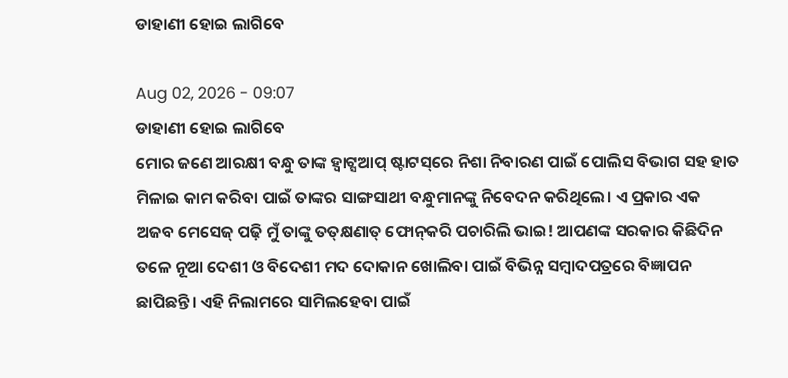ଡାହାଣୀ ହୋଇ ଲାଗିବେ

Aug 02, 2026 - 09:07
ଡାହାଣୀ ହୋଇ ଲାଗିବେ
ମୋର ଜଣେ ଆରକ୍ଷୀ ବନ୍ଧୁ ତାଙ୍କ ହ୍ବାଟ୍ସଆପ୍‌ ଷ୍ଟାଟସ୍‌ରେ ନିଶା ନିବାରଣ ପାଇଁ ପୋଲିସ ବିଭାଗ ସହ ହାତ ମିଳାଇ କାମ କରିବା ପାଇଁ ତାଙ୍କର ସାଙ୍ଗସାଥୀ ବନ୍ଧୁମାନଙ୍କୁ ନିବେଦନ କରିଥିଲେ। ଏ ପ୍ରକାର ଏକ ଅଜବ ମେସେଜ୍‌ ପଢ଼ି ମୁଁ ତାଙ୍କୁ ତତ୍‌କ୍ଷଣାତ୍‌ ଫୋନ୍‌କରି ପଚାରିଲି ଭାଇ! ଆପଣଙ୍କ ସରକାର କିଛିଦିନ ତଳେ ନୂଆ ଦେଶୀ ଓ ବିଦେଶୀ ମଦ ଦୋକାନ ଖୋଲିବା ପାଇଁ ବିଭିନ୍ନ ସମ୍ବାଦପତ୍ରରେ ବିଜ୍ଞାପନ ଛାପିଛନ୍ତି। ଏହି ନିଲାମରେ ସାମିଲହେବା ପାଇଁ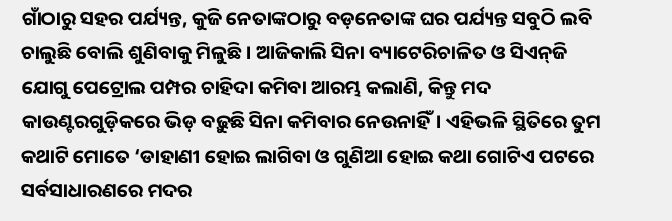ଗାଁଠାରୁ ସହର ପର୍ଯ୍ୟନ୍ତ, କୁଜି ନେତାଙ୍କଠାରୁ ବଡ଼ନେତାଙ୍କ ଘର ପର୍ଯ୍ୟନ୍ତ ସବୁଠି ଲବି ଚାଲୁଛି ବୋଲି ଶୁଣିବାକୁ ମିଳୁଛି। ଆଜିକାଲି ସିନା ବ୍ୟାଟେରିଚାଳିତ ଓ ସିଏନ୍‌ଜି ଯୋଗୁ ପେଟ୍ରୋଲ ପମ୍ପର ଚାହିଦା କମିବା ଆରମ୍ଭ କଲାଣି, କିନ୍ତୁ ମଦ କାଉଣ୍ଟରଗୁଡ଼ିକରେ ଭିଡ଼ ବଢ଼ୁଛି ସିନା କମିବାର ନେଉନାହିଁ। ଏହିଭଳି ସ୍ଥିତିରେ ତୁମ କଥାଟି ମୋତେ ‘ଡାହାଣୀ ହୋଇ ଲାଗିବା ଓ ଗୁଣିଆ ହୋଇ କଥା ଗୋଟିଏ ପଟରେ ସର୍ବସାଧାରଣରେ ମଦର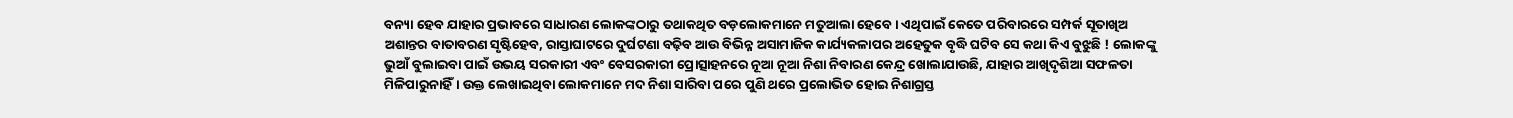ବନ୍ୟା ହେବ ଯାହାର ପ୍ରଭାବରେ ସାଧାରଣ ଲୋକଙ୍କଠାରୁ ତଥାକଥିତ ବଡ଼ଲୋକମାନେ ମତୁଆଲା ହେବେ। ଏଥିପାଇଁ କେତେ ପରିବାରରେ ସମ୍ପର୍କ ସୂତାଖିଅ ଅଶାନ୍ତର ବାତାବରଣ ସୃଷ୍ଟିହେବ, ରାସ୍ତାଘାଟରେ ଦୁର୍ଘଟଣା ବଢ଼ିବ ଆଉ ବିଭିନ୍ନ ଅସାମାଜିକ କାର୍ଯ୍ୟକଳାପର ଅହେତୁକ ବୃଦ୍ଧି ଘଟିବ ସେ କଥା କିଏ ବୁଝୁଛି ! ଲୋକଙ୍କୁ ଭୁଆଁ ବୁଲାଇବା ପାଇଁ ଉଭୟ ସରକାରୀ ଏବଂ ବେସରକାରୀ ପ୍ରୋତ୍ସାହନରେ ନୂଆ ନୂଆ ନିଶା ନିବାରଣ କେନ୍ଦ୍ର ଖୋଲାଯାଉଛି, ଯାହାର ଆଖିଦୃଶିଆ ସଫଳତା ମିଳିପାରୁନାହିଁ। ଉକ୍ତ ଲେଖାଇଥିବା ଲୋକମାନେ ମଦ ନିଶା ସାରିବା ପରେ ପୁଣି ଥରେ ପ୍ରଲୋଭିତ ହୋଇ ନିଶାଗ୍ରସ୍ତ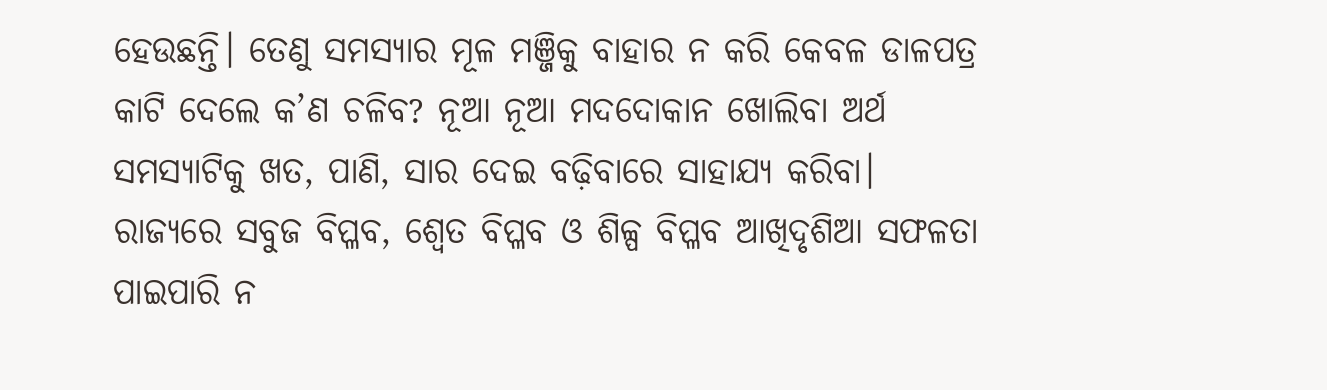ହେଉଛନ୍ତି। ତେଣୁ ସମସ୍ୟାର ମୂଳ ମଞ୍ଜିକୁ ବାହାର ନ କରି କେବଳ ଡାଳପତ୍ର କାଟି ଦେଲେ କ’ଣ ଚଳିବ? ନୂଆ ନୂଆ ମଦଦୋକାନ ଖୋଲିବା ଅର୍ଥ ସମସ୍ୟାଟିକୁ ଖତ, ପାଣି, ସାର ଦେଇ ବଢ଼ିବାରେ ସାହାଯ୍ୟ କରିବା। ରାଜ୍ୟରେ ସବୁଜ ବିପ୍ଳବ, ଶ୍ୱେତ ବିପ୍ଳବ ଓ ଶିଳ୍ପ ବିପ୍ଳବ ଆଖିଦୃଶିଆ ସଫଳତା ପାଇପାରି ନ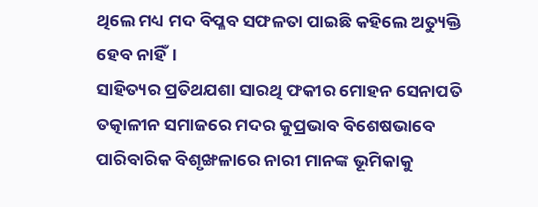ଥିଲେ ମଧ୍ୟ ମଦ ବିପ୍ଳବ ସଫଳତା ପାଇଛି କହିଲେ ଅତ୍ୟୁକ୍ତି ହେବ ନାହିଁ।
ସାହିତ୍ୟର ପ୍ରତିଥଯଶା ସାରଥି ଫକୀର ମୋହନ ସେନାପତି ତତ୍କାଳୀନ ସମାଜରେ ମଦର କୁପ୍ରଭାବ ବିଶେଷଭାବେ ପାରିବାରିକ ବିଶୃଙ୍ଖଳାରେ ନାରୀ ମାନଙ୍କ ଭୂମିକାକୁ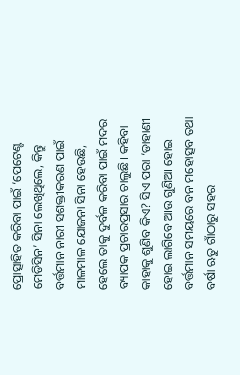ପ୍ରୋତ୍ସାହିତ କରିବା ପାଇଁ ‘ପେଟେଣ୍ଟ ମେଡିସିନ’ ସିନା ଲେଖିଥିଲେ, କିନ୍ତୁ ବର୍ତ୍ତମାନ ନାରୀ ସଶକ୍ତୀକରଣ ପାଇଁ ମାଳମାଳ ଯୋଜନା ସିନା ହେଉଛି, ହେଲେ ତାକୁ ଦୁର୍ବଳ କରିବା ପାଇଁ ମଦର ବ୍ୟାପକ ପ୍ରଚାରପ୍ରସାର ଚାଲୁଛି। କହିବା କାହାକୁ ଶୁଣିବ କିଏ? ସିଏ ପରା ‘ଡାହାଣୀ ହୋଇ ଲାଗିବେ ଆଉ ଗୁଣିଆ ହୋଇ
ବର୍ତ୍ତମାନ ସମୟରେ ବନ ମହୋତ୍ସବ ତଥା ବର୍ଷା ଋତୁ ଗାଁଠାରୁ ସହର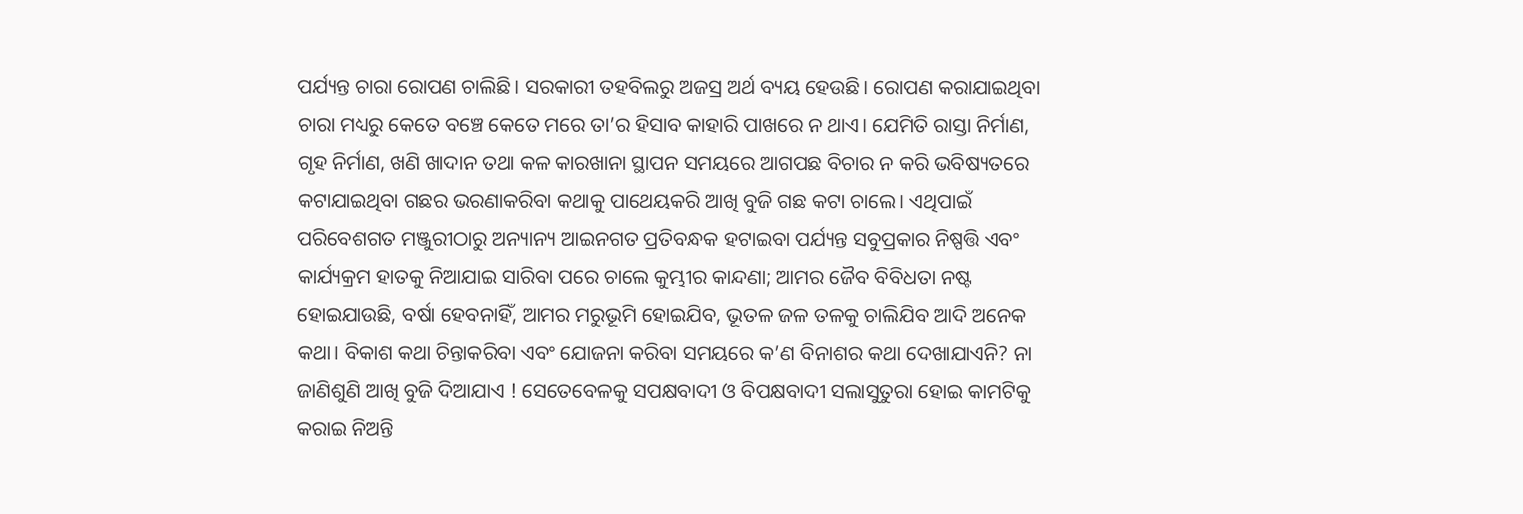ପର୍ଯ୍ୟନ୍ତ ଚାରା ରୋପଣ ଚାଲିଛି। ସରକାରୀ ତହବିଲରୁ ଅଜସ୍ର ଅର୍ଥ ବ୍ୟୟ ହେଉଛି। ରୋପଣ କରାଯାଇଥିବା ଚାରା ମଧ୍ୟରୁ କେତେ ବଞ୍ଚେ କେତେ ମରେ ତା’ର ହିସାବ କାହାରି ପାଖରେ ନ ଥାଏ। ଯେମିତି ରାସ୍ତା ନିର୍ମାଣ, ଗୃହ ନିର୍ମାଣ, ଖଣି ଖାଦାନ ତଥା କଳ କାରଖାନା ସ୍ଥାପନ ସମୟରେ ଆଗପଛ ବିଚାର ନ କରି ଭବିଷ୍ୟତରେ କଟାଯାଇଥିବା ଗଛର ଭରଣାକରିବା କଥାକୁ ପାଥେୟକରି ଆଖି ବୁଜି ଗଛ କଟା ଚାଲେ। ଏଥିପାଇଁ ପରିବେଶଗତ ମଞ୍ଜୁରୀଠାରୁ ଅନ୍ୟାନ୍ୟ ଆଇନଗତ ପ୍ରତିବନ୍ଧକ ହଟାଇବା ପର୍ଯ୍ୟନ୍ତ ସବୁପ୍ରକାର ନିଷ୍ପତ୍ତି ଏବଂ କାର୍ଯ୍ୟକ୍ରମ ହାତକୁ ନିଆଯାଇ ସାରିବା ପରେ ଚାଲେ କୁମ୍ଭୀର କାନ୍ଦଣା; ଆମର ଜୈବ ବିବିଧତା ନଷ୍ଟ ହୋଇଯାଉଛି, ବର୍ଷା ହେବନାହିଁ, ଆମର ମରୁଭୂମି ହୋଇଯିବ, ଭୂତଳ ଜଳ ତଳକୁ ଚାଲିଯିବ ଆଦି ଅନେକ କଥା। ବିକାଶ କଥା ଚିନ୍ତାକରିବା ଏବଂ ଯୋଜନା କରିବା ସମୟରେ କ’ଣ ବିନାଶର କଥା ଦେଖାଯାଏନି? ନା ଜାଣିଶୁଣି ଆଖି ବୁଜି ଦିଆଯାଏ ! ସେତେବେଳକୁ ସପକ୍ଷବାଦୀ ଓ ବିପକ୍ଷବାଦୀ ସଲାସୁତୁରା ହୋଇ କାମଟିକୁ କରାଇ ନିଅନ୍ତି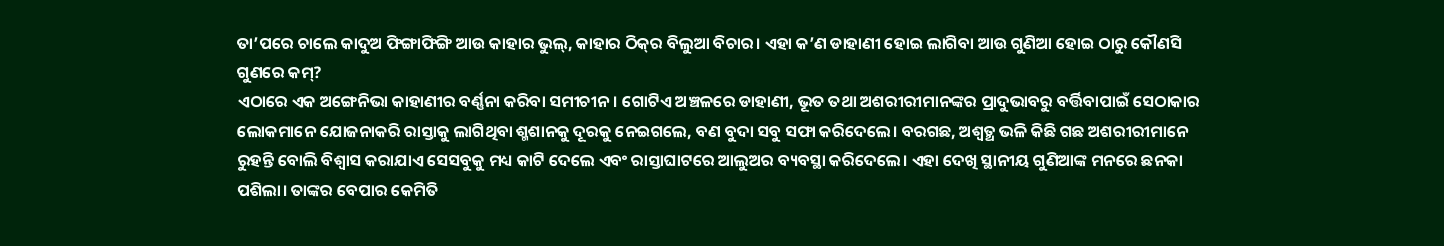ତା’ପରେ ଚାଲେ କାଦୁଅ ଫିଙ୍ଗାଫିଙ୍ଗି ଆଉ କାହାର ଭୁଲ୍‌, କାହାର ଠିକ୍‌ର ବିଲୁଆ ବିଚାର। ଏହା କ’ଣ ଡାହାଣୀ ହୋଇ ଲାଗିବା ଆଉ ଗୁଣିଆ ହୋଇ ଠାରୁ କୌଣସି ଗୁଣରେ କମ୍‌?
ଏଠାରେ ଏକ ଅଙ୍ଗେନିଭା କାହାଣୀର ବର୍ଣ୍ଣନା କରିବା ସମୀଚୀନ। ଗୋଟିଏ ଅଞ୍ଚଳରେ ଡାହାଣୀ, ଭୂତ ତଥା ଅଶରୀରୀମାନଙ୍କର ପ୍ରାଦୁଭାବରୁ ବର୍ତ୍ତିବାପାଇଁ ସେଠାକାର ଲୋକମାନେ ଯୋଜନାକରି ରାସ୍ତାକୁ ଲାଗିଥିବା ଶ୍ମଶାନକୁ ଦୂରକୁ ନେଇଗଲେ, ବଣ ବୁଦା ସବୁ ସଫା କରିଦେଲେ। ବରଗଛ, ଅଶ୍ୱତ୍ଥ ଭଳି କିଛି ଗଛ ଅଶରୀରୀମାନେ ରୁହନ୍ତି ବୋଲି ବିଶ୍ୱାସ କରାଯାଏ ସେସବୁକୁ ମଧ୍ୟ କାଟି ଦେଲେ ଏବଂ ରାସ୍ତାଘାଟରେ ଆଲୁଅର ବ୍ୟବସ୍ଥା କରିଦେଲେ। ଏହା ଦେଖି ସ୍ଥାନୀୟ ଗୁଣିଆଙ୍କ ମନରେ ଛନକା ପଶିଲା। ତାଙ୍କର ବେପାର କେମିତି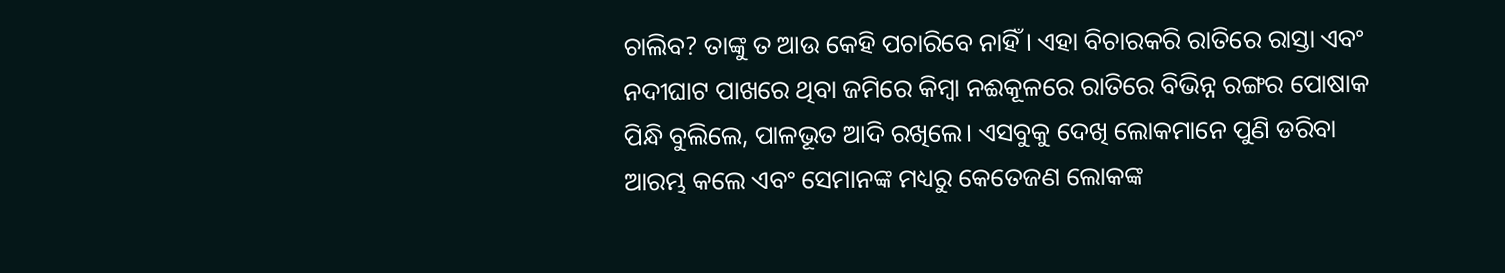ଚାଲିବ? ତାଙ୍କୁ ତ ଆଉ କେହି ପଚାରିବେ ନାହିଁ। ଏହା ବିଚାରକରି ରାତିରେ ରାସ୍ତା ଏବଂ ନଦୀଘାଟ ପାଖରେ ଥିବା ଜମିରେ କିମ୍ବା ନଈକୂଳରେ ରାତିରେ ବିଭିନ୍ନ ରଙ୍ଗର ପୋଷାକ ପିନ୍ଧି ବୁଲିଲେ, ପାଳଭୂତ ଆଦି ରଖିଲେ। ଏସବୁକୁ ଦେଖି ଲୋକମାନେ ପୁଣି ଡରିବା ଆରମ୍ଭ କଲେ ଏବଂ ସେମାନଙ୍କ ମଧ୍ୟରୁ କେତେଜଣ ଲୋକଙ୍କ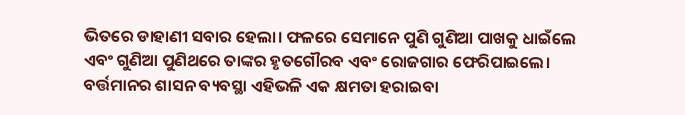ଭିତରେ ଡାହାଣୀ ସବାର ହେଲା। ଫଳରେ ସେମାନେ ପୁଣି ଗୁଣିଆ ପାଖକୁ ଧାଇଁଲେ ଏବଂ ଗୁଣିଆ ପୁଣିଥରେ ତାଙ୍କର ହୃତଗୌରବ ଏବଂ ରୋଜଗାର ଫେରିପାଇଲେ। ବର୍ତ୍ତମାନର ଶାସନ ବ୍ୟବସ୍ଥା ଏହିଭଳି ଏକ କ୍ଷମତା ହରାଇବା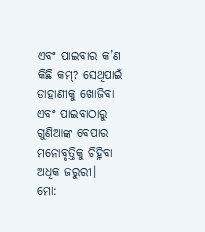ଏବଂ ପାଇବାର କ’ଣ କିଛି କମ୍‌? ସେଥିପାଇଁ ଡାହାଣୀକୁ ଖୋଜିବା ଏବଂ ପାଇବାଠାରୁ ଗୁଣିଆଙ୍କ ବେପାର ମନୋବୃତ୍ତିକୁ ଚିହ୍ନିବା ଅଧିକ ଜରୁରୀ।
ମୋ: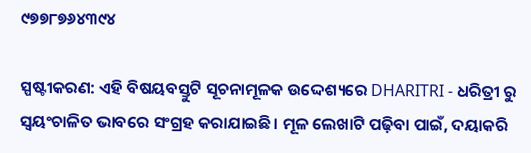୯୭୭୮୭୬୪୩୯୪

ସ୍ପଷ୍ଟୀକରଣ: ଏହି ବିଷୟବସ୍ତୁଟି ସୂଚନାମୂଳକ ଉଦ୍ଦେଶ୍ୟରେ DHARITRI - ଧରିତ୍ରୀ ରୁ ସ୍ୱୟଂଚାଳିତ ଭାବରେ ସଂଗ୍ରହ କରାଯାଇଛି। ମୂଳ ଲେଖାଟି ପଢ଼ିବା ପାଇଁ, ଦୟାକରି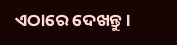ଏଠାରେ ଦେଖନ୍ତୁ।